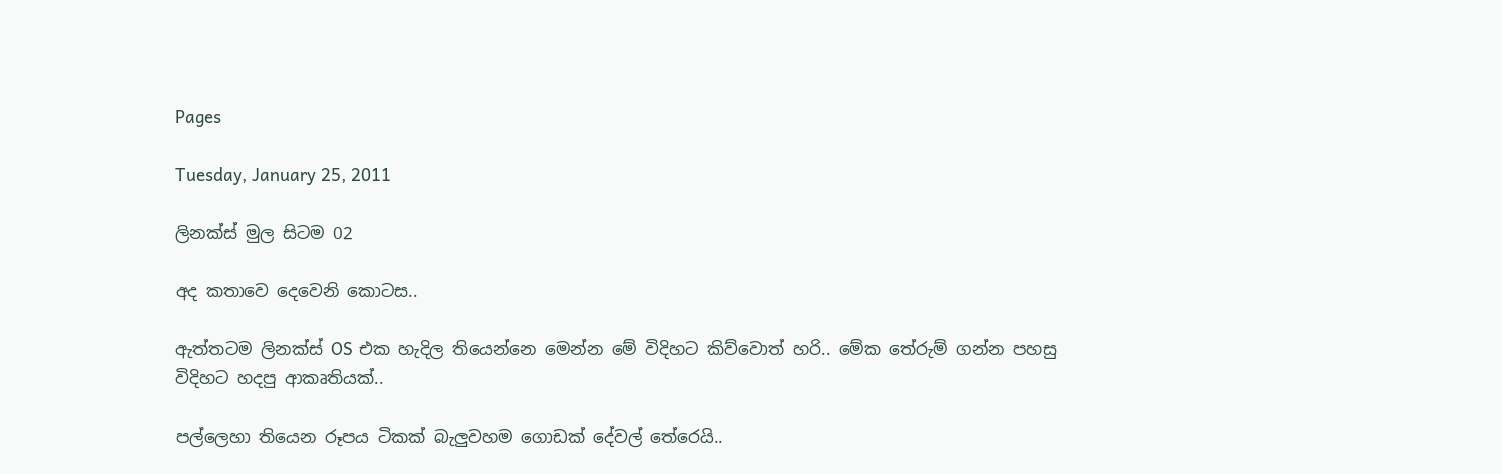Pages

Tuesday, January 25, 2011

ලිනක්ස් මුල සිටම 02

අද කතාවෙ දෙවෙනි කොටස..

ඇත්තටම ලිනක්ස් OS එක හැදිල තියෙන්නෙ මෙන්න මේ විදිහට කිව්වොත් හරි.. මේක තේරුම් ගන්න පහසු විදිහට හදපු ආකෘතියක්..

පල්ලෙහා තියෙන රූපය ටිකක් බැලුවහම ගොඩක් දේවල් තේරෙයි..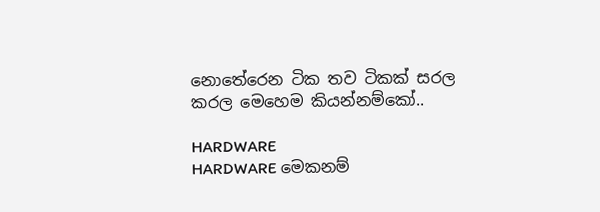නොතේරෙන ටික තව ටිකක් සරල කරල මෙහෙම කියන්නම්කෝ..

HARDWARE
HARDWARE මෙකනම්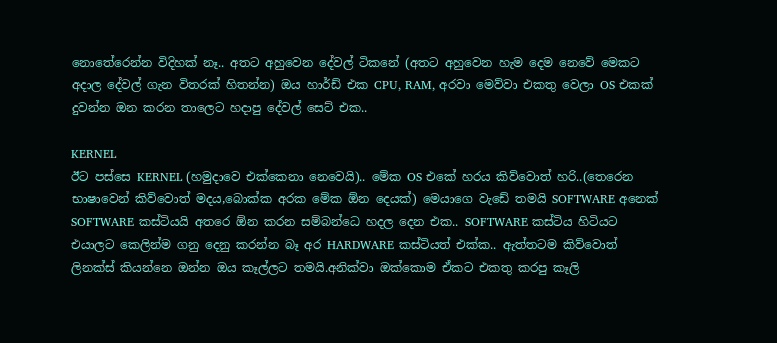නොතේරෙන්න විදිහක් නෑ.. අතට අහුවෙන දේවල් ටිකනේ (අතට අහුවෙන හැම දෙම නෙවේ මෙකට අදාල දේවල් ගැන විතරක් හිතන්න) ඔය හාර්ඩ් එක CPU, RAM, අරවා මෙව්වා එකතු වෙලා OS එකක් දුවන්න ඔන කරන තාලෙට හදාපු දේවල් සෙට් එක..

KERNEL
ඊට පස්සෙ KERNEL (හමුදාවෙ එක්කෙනා නෙවෙයි).. මේක OS එකේ හරය කිව්වොත් හරි..(තෙරෙන භාෂාවෙන් කිව්වොත් මදය,බොක්ක අරක මේක ඕන දෙයක්) මෙයාගෙ වැඩේ තමයි SOFTWARE අනෙක් SOFTWARE කස්ටියයි අතරෙ ඕන කරන සම්බන්ධෙ හදල දෙන එක.. SOFTWARE කස්ටිය හිටියට එයාලට කෙලින්ම ගනු දෙනු කරන්න බෑ අර HARDWARE කස්ටියත් එක්ක.. ඇත්තටම කිව්වොත් ලිනක්ස් කියන්නෙ ඔන්න ඔය කෑල්ලට තමයි.අනික්වා ඔක්කොම ඒකට එකතු කරපු කෑලි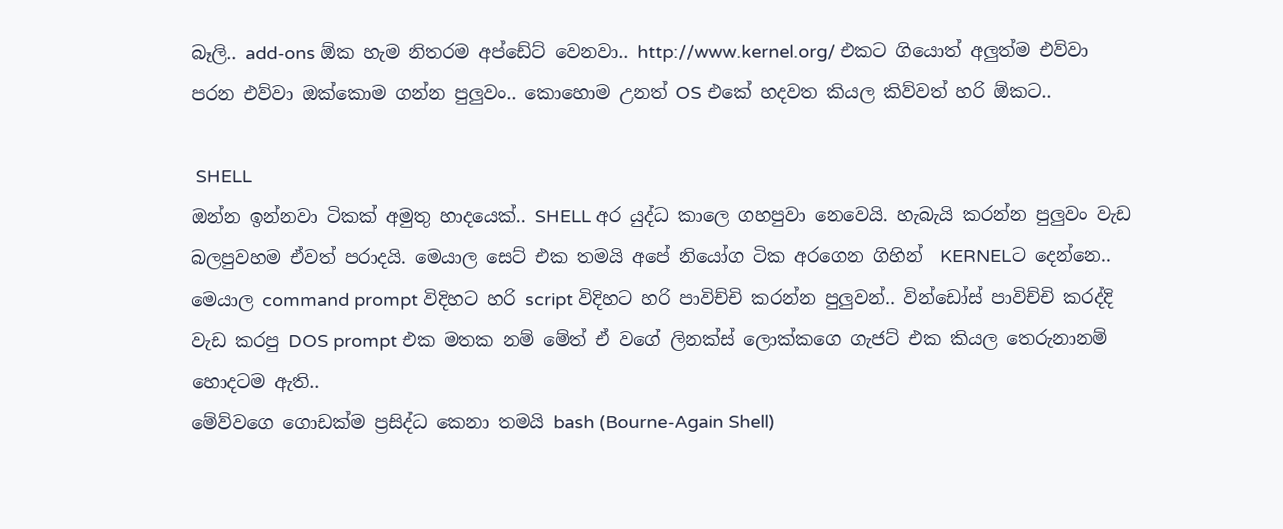බෑලි.. add-ons ඕක හැම නිතරම අප්ඩේට් වෙනවා.. http://www.kernel.org/ එකට ගියොත් අලුත්ම එව්වා පරන එව්වා ඔක්කොම ගන්න පුලුවං.. කොහොම උනත් OS එකේ හදවත කියල කිව්වත් හරි ඕකට..

 SHELL
ඔන්න ඉන්නවා ටිකක් අමුතු හාදයෙක්.. SHELL අර යුද්ධ කාලෙ ගහපුවා නෙවෙයි. හැබැයි කරන්න පුලුවං වැඩ බලපුවහම ඒවත් පරාදයි. මෙයාල සෙට් එක තමයි අපේ නියෝග ටික අරගෙන ගිහින්  KERNELට දෙන්නෙ.. මෙයාල command prompt විදිහට හරි script විදිහට හරි පාවිච්චි කරන්න පුලුවන්.. වින්ඩෝස් පාවිච්චි කරද්දි වැඩ කරපු DOS prompt එක මතක නම් මේත් ඒ වගේ ලිනක්ස් ලොක්කගෙ ගැජට් එක කියල තෙරුනානම් හොදටම ඇති..
මේව්වගෙ ගොඩක්ම ප්‍රසිද්ධ කෙනා තමයි bash (Bourne-Again Shell)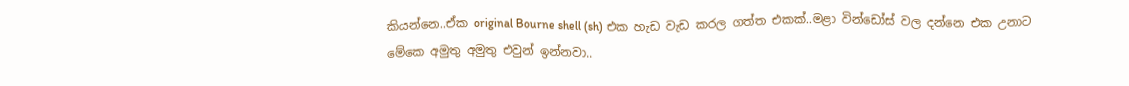කියන්නෙ..ඒක original Bourne shell (sh) එක හැඩ වැඩ කරල ගත්ත එකක්..මළා වින්ඩෝස් වල දන්නෙ එක උනාට මේකෙ අමුතු අමුතු එවුන් ඉන්නවා..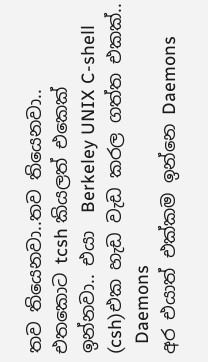තව තියෙනවා..තව තියෙනවා..
එතකොට tcsh කියලත් එකෙක් ඉන්නවා.. එයා  Berkeley UNIX C-shell (csh)එක හැඩ වැඩ කරල ගත්ත එකක්..
  Daemons
අර එයාත් එක්කම ඉන්නෙ Daemons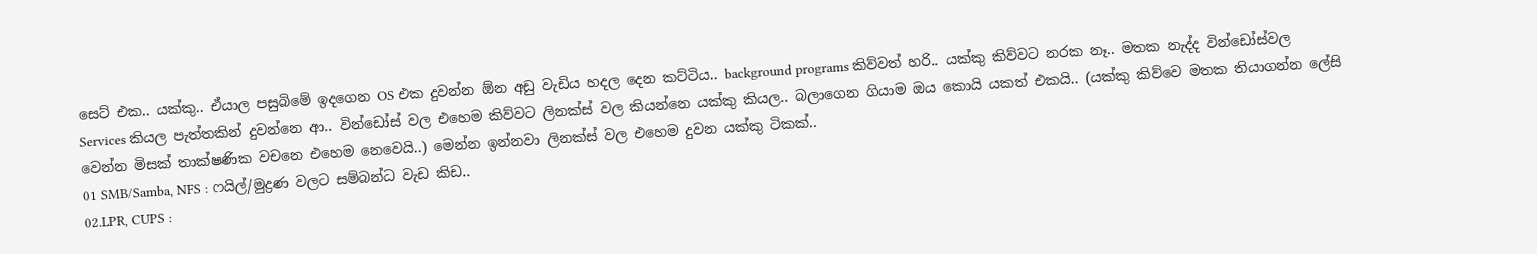සෙට් එක.. යක්කු.. ඒයාල පසුබිමේ ඉදගෙන OS එක දුවන්න ඕන අඩු වැඩිය හදල දෙන කට්ටිය.. background programs කිව්වත් හරි.. යක්කු කිව්වට නරක නෑ.. මතක නැද්ද වින්ඩෝස්වල Services කියල පැත්තකින් දුවන්නෙ ආ.. වින්ඩෝස් වල එහෙම කිව්වට ලිනක්ස් වල කියන්නෙ යක්කු කියල.. බලාගෙන ගියාම ඔය කොයි යකත් එකයි.. (යක්කු කිව්වෙ මතක තියාගන්න ලේසි වෙන්න මිසක් තාක්ෂණික වචනෙ එහෙම නෙවෙයි..) මෙන්න ඉන්නවා ලිනක්ස් වල එහෙම දුවන යක්කු ටිකක්..
01 SMB/Samba, NFS : ෆයිල්/මුද්‍රණ වලට සම්බන්ධ වැඩ කිඩ..
02.LPR, CUPS :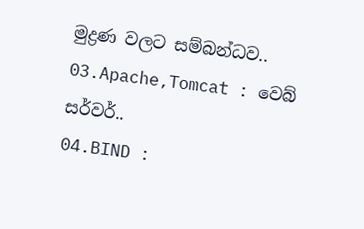මුද්‍රණ වලට සම්බන්ධව..
03.Apache,Tomcat : වෙබ් සර්වර්..
04.BIND :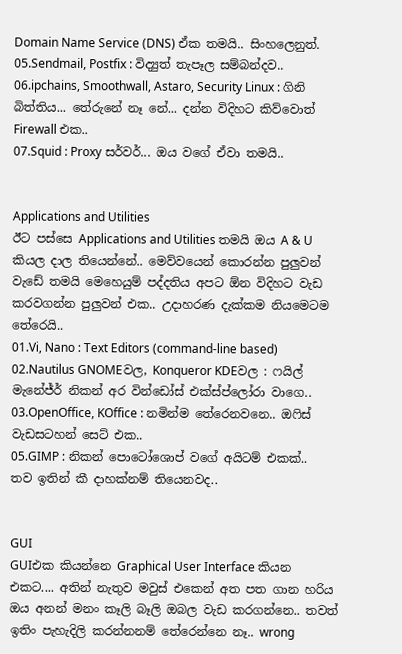Domain Name Service (DNS) ඒක තමයි.. සිංහලෙනුත්.
05.Sendmail, Postfix : විද්‍යුත් තැපෑල සම්බන්දව..
06.ipchains, Smoothwall, Astaro, Security Linux : ගිනි බිත්තිය... තේරුනේ නෑ නේ... දන්න විදිහට කිව්වොත්  Firewall එක..
07.Squid : Proxy සර්වර්... ඔය වගේ ඒවා තමයි..


Applications and Utilities
ඊට පස්සෙ Applications and Utilities තමයි ඔය A & U කියල දාල තියෙන්නේ.. මෙව්වයෙන් කොරන්න පුලුවන් වැඩේ තමයි මෙහෙයුම් පද්දතිය අපට ඕන විදිහට වැඩ කරවගන්න පුලුවන් එක.. උදාහරණ දැක්කම නියමෙටම තේරෙයි..
01.Vi, Nano : Text Editors (command-line based)
02.Nautilus GNOMEවල, Konqueror KDEවල : ෆයිල් මැනේජ්ර් නිකන් අර වින්ඩෝස් එක්ස්ප්ලෝරා වාගෙ..
03.OpenOffice, KOffice : නමින්ම තේරෙනවනෙ.. ඔ‍ෆිස් වැඩසටහන් සෙට් එක..
05.GIMP : නිකන් පොටෝශොප් වගේ අයිටම් එකක්..
තව ඉතින් කී දාහක්නම් තියෙනවද..


GUI
GUIඑක කියන්නෙ Graphical User Interface කියන එකට.... අතින් නැතුව මවුස් එකෙන් අත පත ගාන හරිය ඔය අනන් මනං කෑලි බෑලි ඔබල වැඩ කරගන්නෙ.. තවත් ඉතිං පැහැදිලි කරන්නනම් තේරෙන්නෙ නෑ.. wrong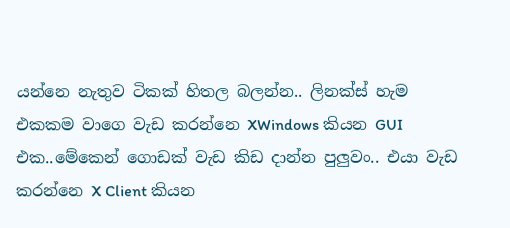යන්නෙ නැතුව ටිකක් හිතල බලන්න.. ලිනක්ස් හැම එකකම වාගෙ වැඩ කරන්නෙ XWindows කියන GUI එක..මේකෙන් ගොඩක් වැඩ කිඩ දාන්න පුලුවං.. එයා වැඩ කරන්නෙ X Client කියන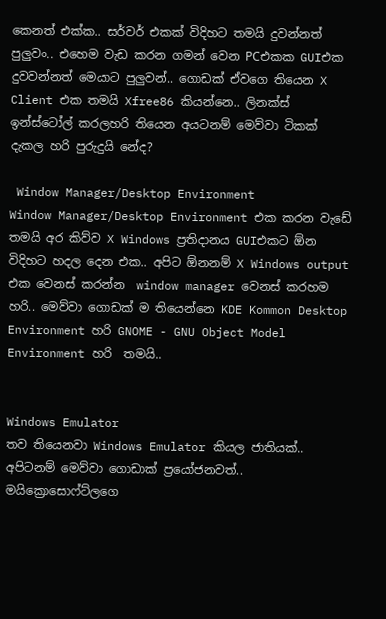කෙනත් එක්ක.. සර්වර් එකක් විදිහට තමයි දුවන්නත් පුලුවං.. එහෙම වැඩ කරන ගමන් වෙන PCඑකක GUIඑක දුවවන්නත් මෙයාට පුලුවන්.. ගොඩක් ඒවගෙ තියෙන X Client එක තමයි Xfree86 කියන්නෙ.. ලිනක්ස් ඉන්ස්ටෝල් කරලහරි තියෙන අයටනම් මෙව්වා ටිකක් දැකල හරි පුරුදුයි නේද?

 Window Manager/Desktop Environment
Window Manager/Desktop Environment එක කරන වැඩේ තමයි අර කිව්ව X Windows ප්‍රතිදානය GUIඑකට ඕන විදිහට හදල දෙන එක.. අපිට ඕනනම් X Windows output එක වෙනස් කරන්න  window manager වෙනස් කරහම හරි.. මෙව්වා ගොඩක් ම තියෙන්නෙ KDE Kommon Desktop Environment හරි GNOME - GNU Object Model Environment හරි  තමයි..


Windows Emulator
තව තියෙනවා Windows Emulator කියල ජාතියක්.. අපිටනම් මෙව්වා ගොඩාක් ප්‍රයෝජනවත්.. මයික්‍රොසොෆ්ට්ලගෙ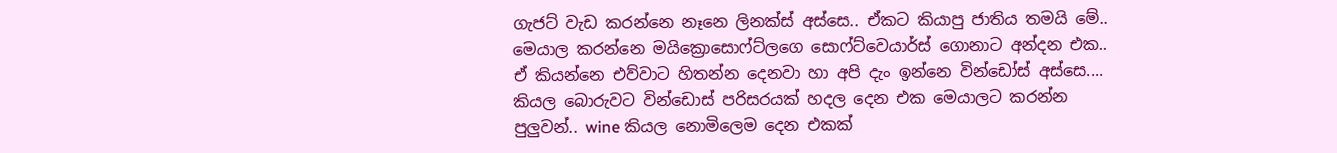ගැජට් වැඩ කරන්නෙ නෑනෙ ලිනක්ස් අස්සෙ.. ඒකට කියාපු ජාතිය තමයි මේ.. මෙයාල කරන්නෙ මයික්‍රොසොෆ්ට්ලගෙ සොෆ්ට්වෙයාර්ස් ගොනාට අන්දන එක.. ඒ කියන්නෙ එව්වාට හිතන්න දෙනවා හා අපි දැං ඉන්නෙ වින්ඩෝස් අස්සෙ.... කියල බොරුවට වින්ඩොස් පරිසරයක් හදල දෙන එක මෙයාලට කරන්න පුලුවන්.. wine කියල නොමිලෙම දෙන එකක්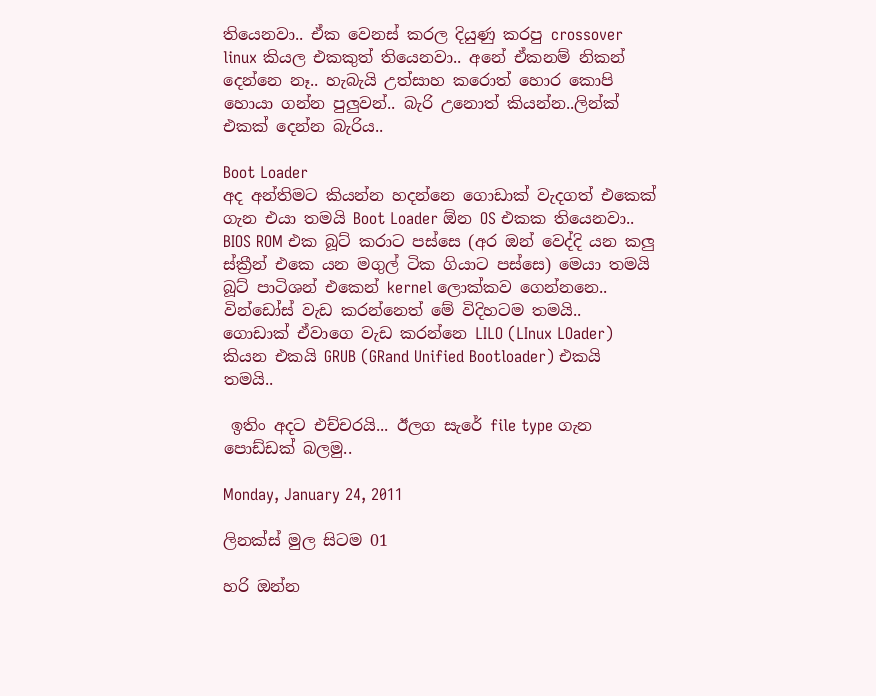තියෙනවා.. ඒක වෙනස් කරල දියුණු කරපු crossover linux කියල එකකුත් තියෙනවා.. අනේ ඒකනම් නිකන් දෙන්නෙ නෑ.. හැබැයි උත්සාහ කරොත් හොර කොපි හොයා ගන්න පුලුවන්.. බැරි උනොත් කියන්න..ලින්ක් එකක් දෙන්න බැරිය..

Boot Loader
අද අන්තිමට කියන්න හදන්නෙ ගොඩාක් වැදගත් එකෙක් ගැන එයා තමයි Boot Loader ඕන OS එකක තියෙනවා.. BIOS ROM එක බූට් කරාට පස්සෙ (අර ඔන් වෙද්දි යන කලු ස්ක්‍රීන් එකෙ යන මගුල් ටික ගියාට පස්සෙ) මෙයා තමයි බූට් පාටිශන් එකෙන් kernel ලොක්කව ගෙන්නනෙ.. වින්ඩෝස් වැඩ කරන්නෙත් මේ විදිහටම තමයි..
ගොඩාක් ඒවාගෙ වැඩ කරන්නෙ LILO (LInux LOader) කියන එකයි GRUB (GRand Unified Bootloader) එකයි තමයි..

 ඉතිං අදට එච්චරයි... ඊලග සැරේ file type ගැන පොඩ්ඩක් බලමු..

Monday, January 24, 2011

ලිනක්ස් මුල සිටම 01

හරි ඔන්න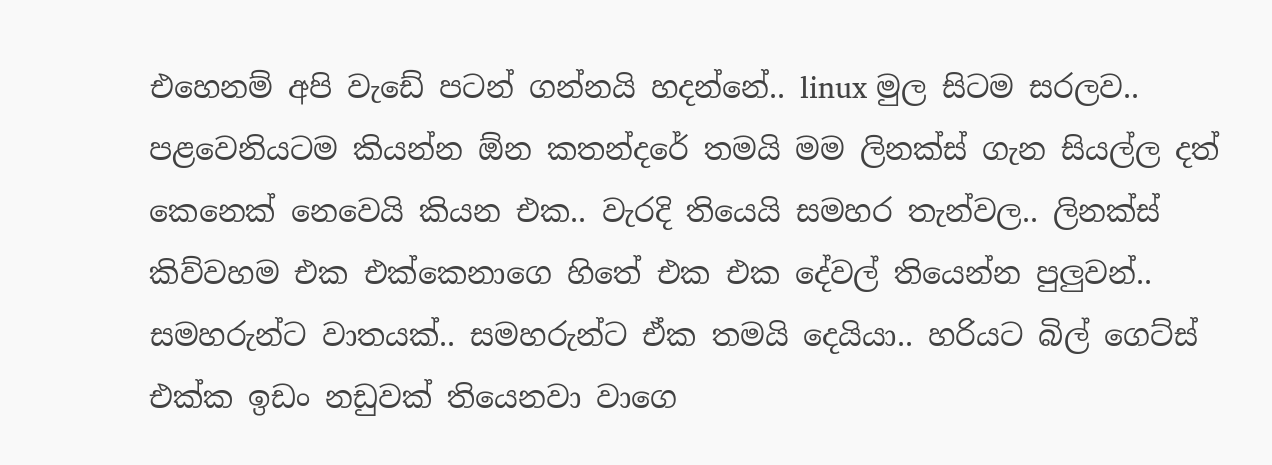එහෙනම් අපි වැඩේ පටන් ගන්නයි හදන්නේ.. linux මුල සිටම සරලව.. පළවෙනියටම කියන්න ඕන කතන්දරේ තමයි මම ලිනක්ස් ගැන සියල්ල දත් කෙනෙක් නෙවෙයි කියන එක.. වැරදි තියෙයි සමහර තැන්වල.. ලිනක්ස් කිව්වහම එක එක්කෙනාගෙ හිතේ එක එක දේවල් තියෙන්න පුලුවන්.. සමහරුන්ට වාතයක්.. සමහරුන්ට ඒක තමයි දෙයියා.. හරියට බිල් ගෙට්ස් එක්ක ඉඩං නඩුවක් තියෙනවා වාගෙ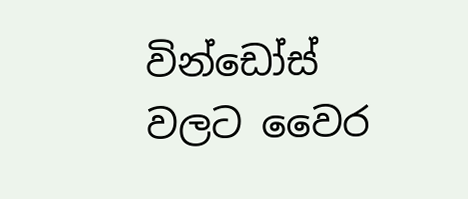වින්ඩෝස් වලට වෛර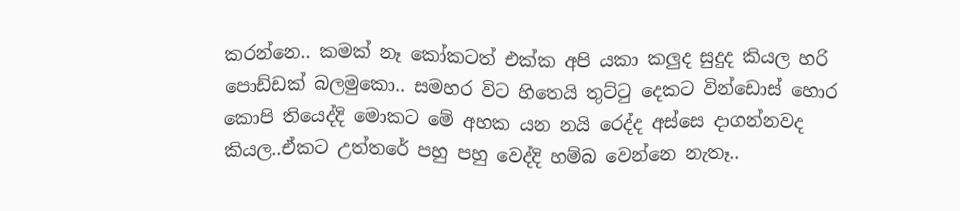කරන්නෙ.. කමක් නෑ කෝකටත් එක්ක අපි යකා කලුද සුදුද කියල හරි පොඩ්ඩක් බලමුකො.. සමහර විට හිතෙයි තුට්‍ටු දෙකට වින්ඩොස් හොර කොපි තියෙද්දි මොකට මේ අහක යන නයි රෙද්ද අස්සෙ දාගන්නවද කියල..ඒකට උත්තරේ පහු පහු වෙද්දි හම්බ වෙන්නෙ නැතෑ..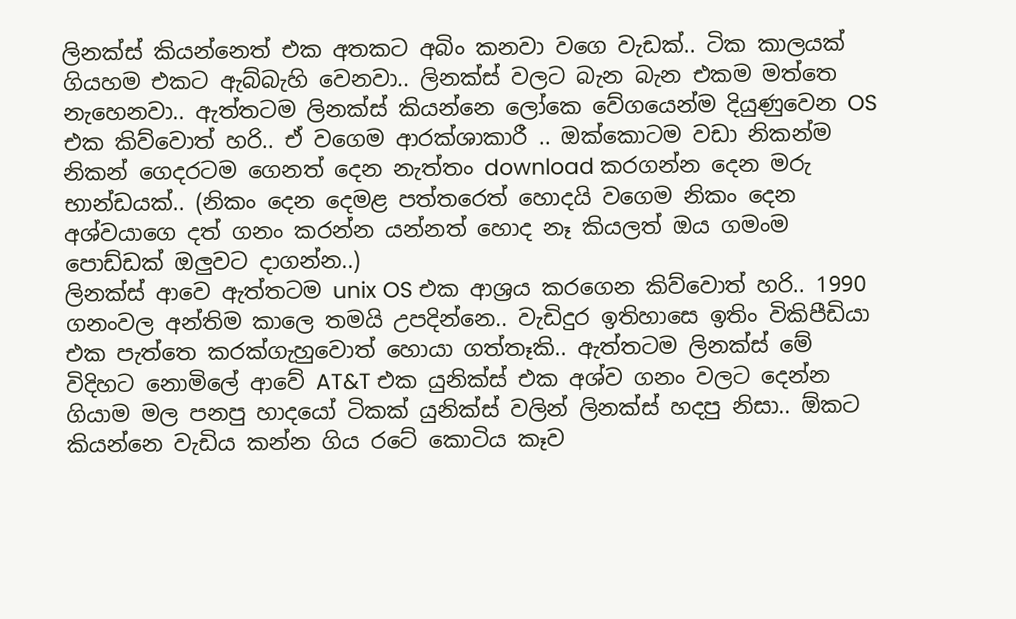ලිනක්ස් කියන්නෙත් එක අතකට අබිං කනවා වගෙ වැඩක්.. ටික කාලයක් ගියහම එකට ඇබ්බැහි වෙනවා.. ලිනක්ස් වලට බැන බැන එකම මත්තෙ නැහෙනවා.. ඇත්තටම ලිනක්ස් කියන්නෙ ලෝකෙ වේගයෙන්ම දියුණුවෙන OS එක කිව්වොත් හරි.. ඒ වගෙම ආරක්ශාකාරී .. ඔක්කොටම වඩා නිකන්ම නිකන් ගෙදරටම ගෙනත් දෙන නැත්තං download කරගන්න දෙන මරු භාන්ඩයක්.. (නිකං දෙන දෙමළ පත්තරෙත් හොදයි වගෙම නිකං දෙන අශ්වයාගෙ දත් ගනං කරන්න යන්නත් හොද නෑ කියලත් ඔය ගමංම පොඩ්ඩක් ඔලුවට දාගන්න..)
ලිනක්ස් ආවෙ ඇත්තටම unix OS එක ආශ්‍රය කරගෙන කිව්වොත් හරි.. 1990 ගනංවල අන්තිම කාලෙ තමයි උපදින්නෙ.. වැඩිදුර ඉතිහාසෙ ඉතිං විකිපීඩියා එක පැත්තෙ කරක්ගැහුවොත් හොයා ගත්තෑකි.. ඇත්තටම ලිනක්ස් මේ විදිහට නොමිලේ ආවේ AT&T එක යුනික්ස් එක අශ්ව ගනං වලට දෙන්න ගියාම මල පනපු හාදයෝ ටිකක් යුනික්ස් වලින් ලිනක්ස් හදපු නිසා.. ඕකට කියන්නෙ වැඩිය කන්න ගිය රටේ කොටිය කෑව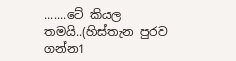.......ටේ කියල තමයි..(හිස්තැන පුරව ගන්න1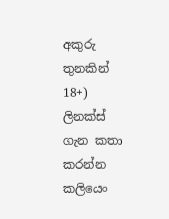අකුරු තුනකින් 18+)
ලිනක්ස් ගැන කතා කරන්න කලියෙං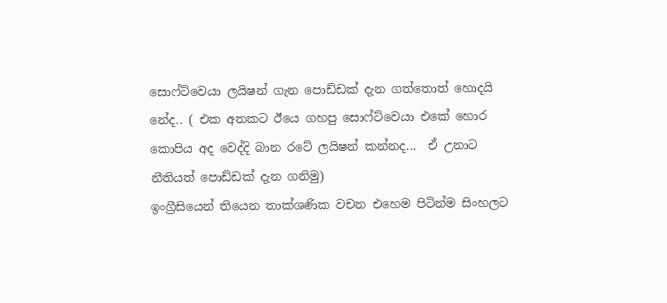සොෆ්ට්වෙයා ලයිෂන් ගැන පොඩ්ඩක් දැන ගත්තොත් හොදයි නේද.. ( එක අතකට ඊයෙ ගහපු සොෆ්ට්වෙයා එකේ හොර කොපිය අද වෙද්දි බාන රටේ ලයිෂන් කන්නද...  ඒ උනාට නීතියත් පොඩ්ඩක් දැන ගනිමු)
ඉංග්‍රීසියෙන් තියෙන තාක්ශණික වචන එහෙම පිටින්ම සිංහලට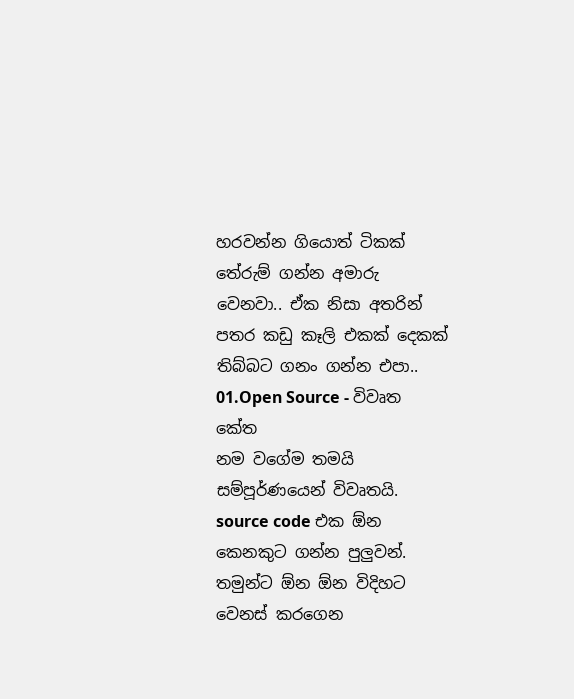හරවන්න ගියොත් ටිකක් තේරුම් ගන්න අමාරු වෙනවා.. ඒක නිසා අතරින් පතර කඩු කෑලි එකක් දෙකක් තිබ්බට ගනං ගන්න එපා..
01.Open Source - විවෘත කේත
නම වගේම තමයි සම්පූර්ණයෙන් විවෘතයි. source code එක ඕන කෙනකුට ගන්න පුලුවන්. තමුන්ට ඕන ඕන විදිහට වෙනස් කරගෙන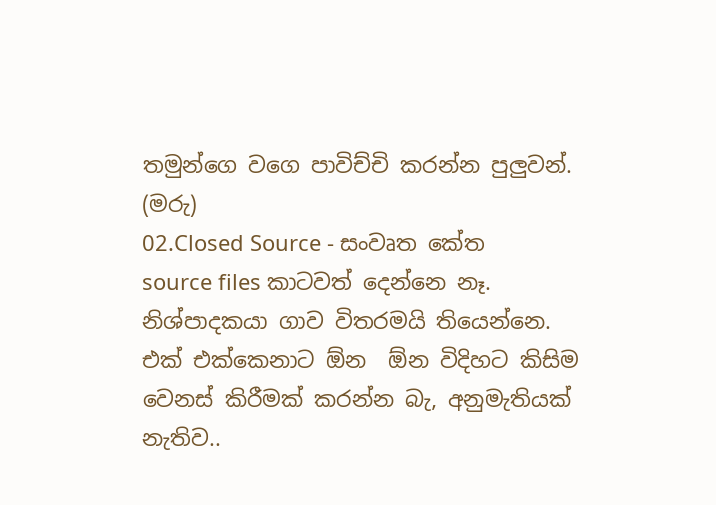තමුන්ගෙ වගෙ පාවිච්චි කරන්න පුලුවන්. (මරු)
02.Closed Source - සංවෘත කේත
source files කාටවත් දෙන්නෙ නෑ. නිශ්පාදකයා ගාව විතරමයි තියෙන්නෙ. එක් එක්කෙනාට ඕන  ඕන විදිහට කිසිම වෙනස් කිරීමක් කරන්න බැ, අනුමැතියක් නැතිව..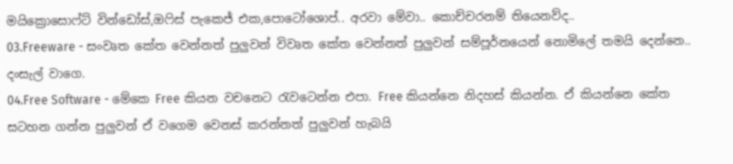මයික්‍රොසොෆ්ට් වින්ඩෝස්,ඔ‍ෆිස් පැකෙජ් එක,පොටෝශොප්.. අරවා මේවා.. කොච්චරනම් තියෙනව්ද..
03.Freeware - සංවෘත කේත වෙන්නත් පුලුවන් විවෘත කේත වෙන්නත් පුලුවන් සම්පූර්නයෙන් නොමිලේ තමයි දෙන්නෙ.. දංසැල් වාගෙ.
04.Free Software - මේකෙ Free කියන වචනෙට ‍රැවටෙන්න එපා. Free කියන්නෙ නිදහස් කියන්න. ඒ කියන්නෙ කේත සටහන ගන්න පුලුවන් ඒ වගෙම වෙනස් කරන්නත් පුලුවන් හැබයි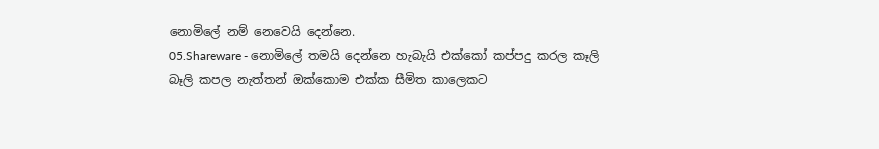නොමිලේ නම් නෙවෙයි දෙන්නෙ.
05.Shareware - නොමිලේ තමයි දෙන්නෙ හැබැයි එක්කෝ කප්පදු කරල කෑලි බෑලි කපල නැත්තන් ඔක්කොම එක්ක සීමිත කාලෙකට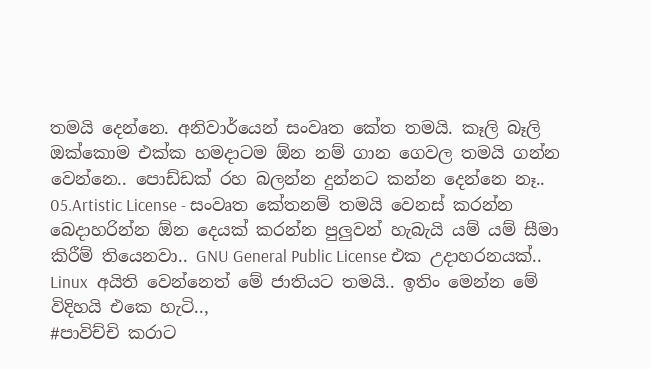තමයි දෙන්නෙ. අනිවාර්යෙන් සංවෘත කේත තමයි. කෑලි බෑලි ඔක්කොම එක්ක හමදාටම ඕන නම් ගාන ගෙවල තමයි ගන්න වෙන්නෙ.. පොඩ්ඩක් රහ බලන්න දුන්නට කන්න දෙන්නෙ නෑ..
05.Artistic License - සංවෘත කේතනම් තමයි වෙනස් කරන්න බෙදාහරින්න ඕන දෙයක් කරන්න පුලුවන් හැබැයි යම් යම් සීමා කිරීම් තියෙනවා.. GNU General Public License එක උදාහරනයක්.. Linux  අයිති වෙන්නෙත් මේ ජාතියට තමයි.. ඉතිං මෙන්න මේ විදිහයි එකෙ හැටි..,
#පාවිච්චි කරාට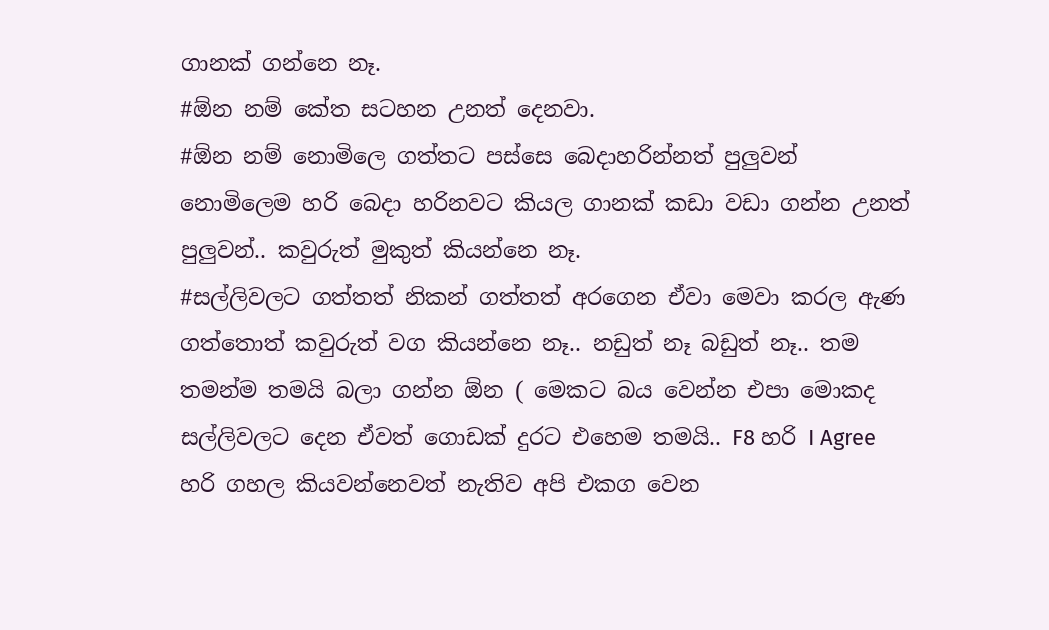ගානක් ගන්නෙ නෑ.
#ඕන නම් කේත සටහන උනත් දෙනවා.
#ඕන නම් නොමිලෙ ගත්තට පස්සෙ බෙදාහරින්නත් පුලුවන් නොමිලෙම හරි බෙදා හරිනවට කියල ගානක් කඩා වඩා ගන්න උනත් පුලුවන්.. කවුරුත් මුකුත් කියන්නෙ නෑ.
#සල්ලිවලට ගත්තත් නිකන් ගත්තත් අරගෙන ඒවා මෙවා කරල ඇණ ගත්තොත් කවුරුත් වග කියන්නෙ නෑ.. නඩුත් නෑ බඩුත් නෑ.. තම තමන්ම තමයි බලා ගන්න ඕන ( මෙකට බය වෙන්න එපා මොකද සල්ලිවලට දෙන ඒවත් ගොඩක් දුරට එහෙම තමයි.. F8 හරි I Agree හරි ගහල කියවන්නෙවත් නැතිව අපි එකග වෙන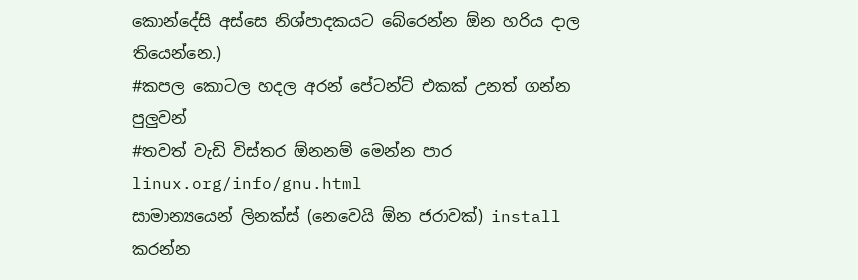කොන්දේසි අස්සෙ නිශ්පාදකයට බේරෙන්න ඕන හරිය දාල තියෙන්නෙ.)
#කපල කොටල හදල අරන් පේටන්ට් එකක් උනත් ගන්න පුලුවන්
#තවත් වැඩි විස්තර ඕනනම් මෙන්න පාර linux.org/info/gnu.html
සාමාන්‍යයෙන් ලිනක්ස් (නෙවෙයි ඕන ජරාවක්) install කරන්න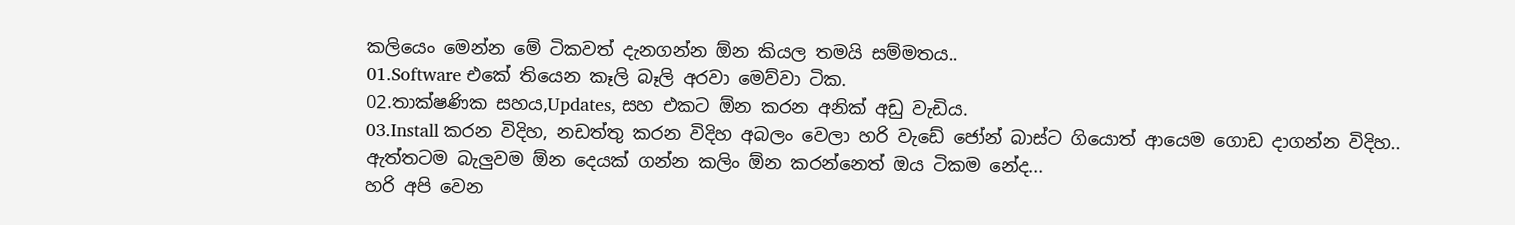කලියෙං මෙන්න මේ ටිකවත් දැනගන්න ඕන කියල තමයි සම්මතය..
01.Software එකේ තියෙන කෑලි බෑලි අරවා මෙව්වා ටික.
02.තාක්ෂණික සහය,Updates, සහ එකට ඕන කරන අනික් අඩු වැඩිය.
03.Install කරන විදිහ, නඩත්තු කරන විදිහ අබලං වෙලා හරි වැඩේ ජෝන් බාස්ට ගියොත් ආයෙම ගොඩ දාගන්න විදිහ..
ඇත්තටම බැලුවම ඕන දෙයක් ගන්න කලිං ඕන කරන්නෙත් ඔය ටිකම නේද...
හරි අපි වෙන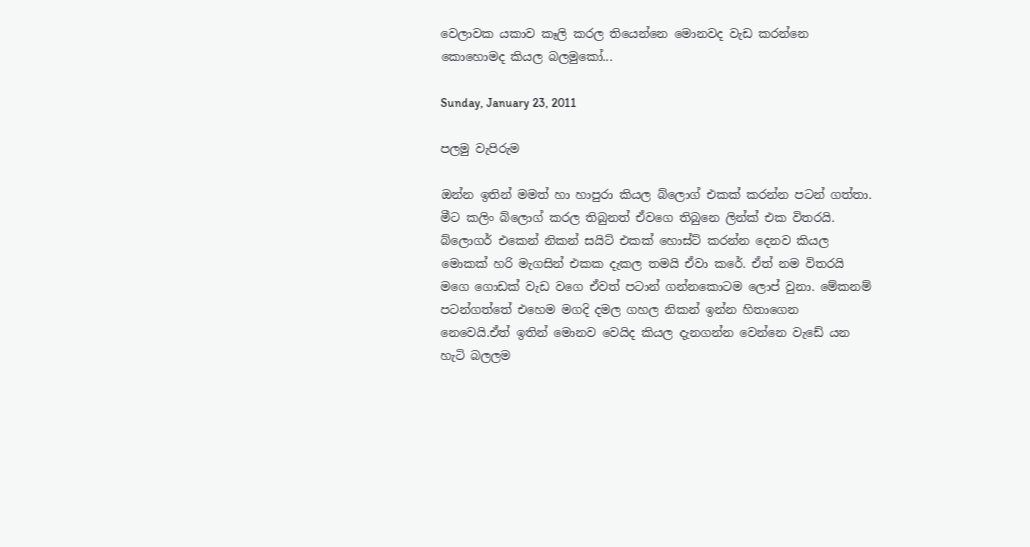වෙලාවක යකාව කෑලි කරල තියෙන්නෙ මොනවද වැඩ කරන්නෙ කොහොමද කියල බලමුකෝ...

Sunday, January 23, 2011

පලමු වැපිරුම

ඔන්න ඉතින් මමත් හා හාපුරා කියල බ්ලොග් එකක් කරන්න පටන් ගත්තා. මීට කලිං බ්ලොග් කරල තිබුනත් ඒවගෙ තිබුනෙ ලින්ක් එක විතරයි. බ්ලොගර් එකෙන් නිකන් සයිට් එකක් හොස්ට් කරන්න දෙනව කියල මොකක් හරි මැගසින් එකක දැකල තමයි ඒවා කරේ. ඒත් නම විතරයි මගෙ ගොඩක් වැඩ වගෙ ඒවත් පටාන් ගන්නකොටම ලොප් වුනා. මේකනම් පටන්ගත්තේ එහෙම මගදි දමල ගහල නිකන් ඉන්න හිතාගෙන නෙවෙයි.ඒත් ඉතින් මොනව වෙයිද කියල දැනගන්න වෙන්නෙ වැඩේ යන හැටි බලලම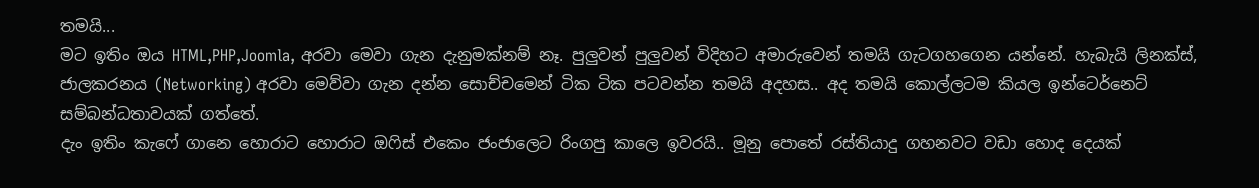තමයි...
මට ඉතිං ඔය HTML,PHP,Joomla, අරවා මෙවා ගැන දැනුමක්නම් නෑ. පුලුවන් පුලුවන් විදිහට අමාරුවෙන් තමයි ගැටගහගෙන යන්නේ. හැබැයි ලිනක්ස්, ජාලකරනය (Networking) අරවා මෙව්වා ගැන දන්න සොච්චමෙන් ටික ටික පටවන්න තමයි අදහස.. අද තමයි කොල්ලටම කියල ඉන්ටෙර්නෙට් සම්බන්ධතාවයක් ගත්තේ.
දැං ඉතිං කැෆේ ගානෙ හොරාට හොරාට ඔ‍ෆිස් එකෙං ජංජාලෙට රිංගපු කාලෙ ඉවරයි.. මූනු පොතේ රස්තියාදු ගහනවට වඩා හොද දෙයක්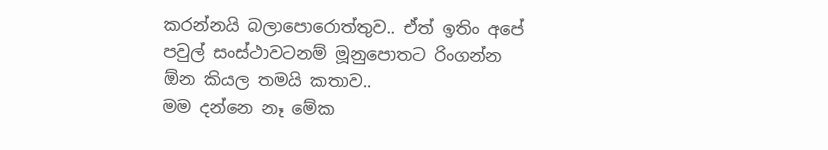කරන්නයි බලාපොරොත්තුව.. ඒත් ඉතිං අපේ පවුල් සංස්ථාවටනම් මූනුපොතට රිංගන්න ඕන කියල තමයි කතාව..
මම දන්නෙ නෑ මේක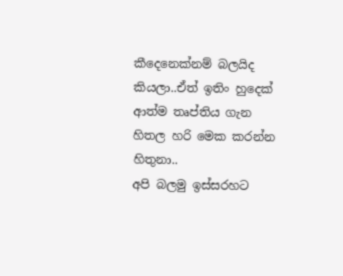කීදෙනෙක්නම් බලයිද කියලා..ඒත් ඉතිං හුදෙක් ආත්ම තෘප්තිය ගැන හිතල හරි මෙක කරන්න හිතුනා..
අපි බලමු ඉස්සරහට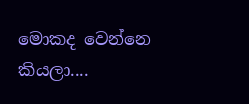මොකද වෙන්නෙ කියලා....